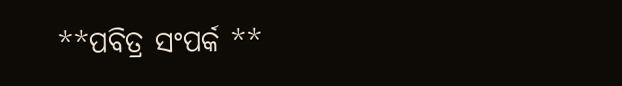**ପବିତ୍ର ସଂପର୍କ **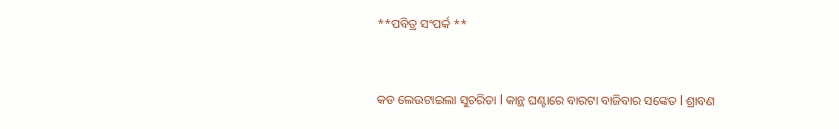**ପବିତ୍ର ସଂପର୍କ **


କଡ ଲେଉଟାଇଲା ସୁଚରିତା l କାନ୍ଥ ଘଣ୍ଟାରେ ବାରଟା ବାଜିବାର ସଙ୍କେତ l ଶ୍ରାବଣ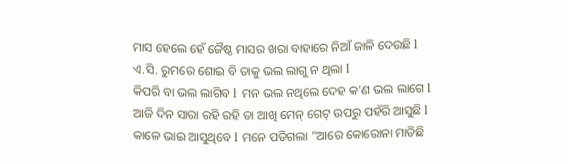ମାସ ହେଲେ ହେଁ ଜୈଷ୍ଠ ମାସର ଖରା ବାହାରେ ନିଆଁ ଜାଳି ଦେଉଛି l ଏ.ସି. ରୁମରେ ଶୋଇ ବି ତାକୁ ଭଲ ଲାଗୁ ନ ଥିଲା l
କିପରି ବା ଭଲ ଲାଗିବ l ମନ ଭଲ ନଥିଲେ ଦେହ କ'ଣ ଭଲ ଲାଗେ l
ଆଜି ଦିନ ସାରା ରହି ରହି ତା ଆଖି ମେନ୍ ଗେଟ୍ ଉପରୁ ପହଁରି ଆସୁଛି l କାଳେ ଭାଇ ଆସୁଥିବେ l ମନେ ପଡିଗଲା "ଆରେ କୋରୋନା ମାତିଛି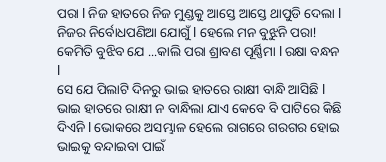ପରା l ନିଜ ହାତରେ ନିଜ ମୁଣ୍ଡକୁ ଆସ୍ତେ ଆସ୍ତେ ଥାପୁଡି ଦେଲା l ନିଜର ନିର୍ବୋଧପଣିଆ ଯୋଗୁଁ l ହେଲେ ମନ ବୁଝୁନି ପରା! କେମିତି ବୁଝିବ ଯେ ...କାଲି ପରା ଶ୍ରାବଣ ପୂର୍ଣ୍ଣିମା l ରକ୍ଷା ବନ୍ଧନ l
ସେ ଯେ ପିଲାଟି ଦିନରୁ ଭାଇ ହାତରେ ରାକ୍ଷୀ ବାନ୍ଧି ଆସିଛି l ଭାଇ ହାତରେ ରାକ୍ଷୀ ନ ବାନ୍ଧିଲା ଯାଏ କେବେ ବି ପାଟିରେ କିଛି ଦିଏନି l ଭୋକରେ ଅସମ୍ଭାଳ ହେଲେ ରାଗରେ ଗରଗର ହୋଇ ଭାଇକୁ ବନ୍ଦାଇବା ପାଇଁ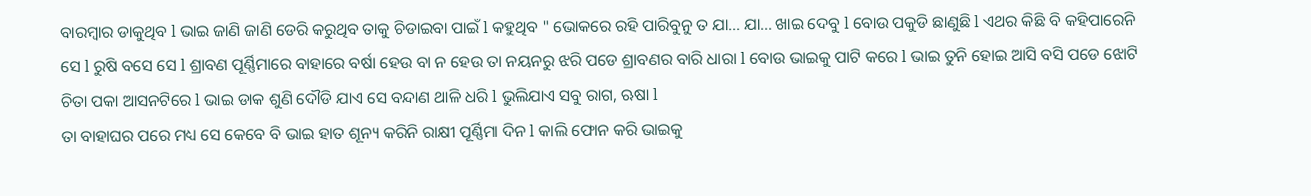ବାରମ୍ବାର ଡାକୁଥିବ l ଭାଇ ଜାଣି ଜାଣି ଡେରି କରୁଥିବ ତାକୁ ଚିଡାଇବା ପାଇଁ l କହୁଥିବ " ଭୋକରେ ରହି ପାରିବୁନୁ ତ ଯା... ଯା... ଖାଇ ଦେବୁ l ବୋଉ ପକୁଡି ଛାଣୁଛି l ଏଥର କିଛି ବି କହିପାରେନି ସେ l ରୁଷି ବସେ ସେ l ଶ୍ରାବଣ ପୂର୍ଣ୍ଣିମାରେ ବାହାରେ ବର୍ଷା ହେଉ ବା ନ ହେଉ ତା ନୟନରୁ ଝରି ପଡେ ଶ୍ରାବଣର ବାରି ଧାରା l ବୋଉ ଭାଇକୁ ପାଟି କରେ l ଭାଇ ତୁନି ହୋଇ ଆସି ବସି ପଡେ ଝୋଟି ଚିତା ପକା ଆସନଟିରେ l ଭାଇ ଡାକ ଶୁଣି ଦୌଡି ଯାଏ ସେ ବନ୍ଦାଣ ଥାଳି ଧରି l ଭୁଲିଯାଏ ସବୁ ରାଗ, ଋଷା l
ତା ବାହାଘର ପରେ ମଧ୍ୟ ସେ କେବେ ବି ଭାଇ ହାତ ଶୂନ୍ୟ କରିନି ରାକ୍ଷୀ ପୂର୍ଣ୍ଣିମା ଦିନ l କାଲି ଫୋନ କରି ଭାଇକୁ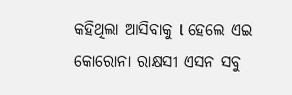କହିଥିଲା ଆସିବାକୁ l ହେଲେ ଏଇ କୋରୋନା ରାକ୍ଷସୀ ଏସନ ସବୁ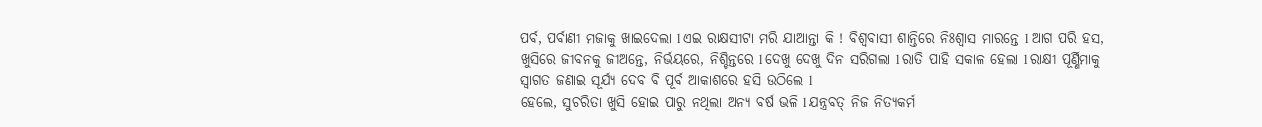ପର୍ବ, ପର୍ବାଣୀ ମଜାକୁ ଖାଇଦେଲା l ଏଇ ରାକ୍ଷସୀଟା ମରି ଯାଆନ୍ତା କି ! ବିଶ୍ଵବାସୀ ଶାନ୍ତିରେ ନିଃଶ୍ୱାସ ମାରନ୍ତେ l ଆଗ ପରି ହସ, ଖୁସିରେ ଜୀବନକୁ ଜୀଅନ୍ତେ, ନିର୍ଭୟରେ, ନିଶ୍ଚିନ୍ତରେ l ଦେଖୁ ଦେଖୁ ଦିନ ସରିଗଲା l ରାତି ପାହି ସକାଳ ହେଲା l ରାକ୍ଷୀ ପୂର୍ଣ୍ଣିମାକୁ ସ୍ୱାଗତ ଜଣାଇ ସୂର୍ଯ୍ୟ ଦେବ ବି ପୂର୍ବ ଆକାଶରେ ହସି ଉଠିଲେ l
ହେଲେ, ସୁଚରିତା ଖୁସି ହୋଇ ପାରୁ ନଥିଲା ଅନ୍ୟ ବର୍ଷ ଭଳି l ଯନ୍ତ୍ରବତ୍ ନିଜ ନିତ୍ୟକର୍ମ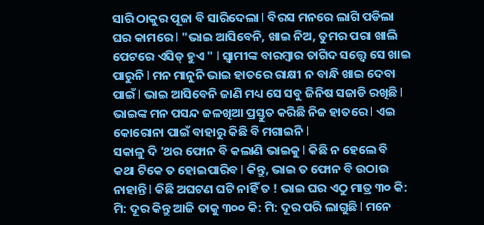ସାରି ଠାକୁର ପୂଜା ବି ସାରିଦେଲା l ବିରସ ମନରେ ଲାଗି ପଡିଲା ଘର କାମରେ l "ଭାଇ ଆସିବେନି, ଖାଇ ନିଅ, ତୁମର ପରା ଖାଲି ପେଟରେ ଏସିଡ୍ ହୁଏ " l ସ୍ୱାମୀଙ୍କ ବାରମ୍ବାର ତାଗିଦ ସତ୍ତ୍ଵେ ସେ ଖାଇ ପାରୁନି l ମନ ମାନୁନି ଭାଇ ହାତରେ ରାକ୍ଷୀ ନ ବାନ୍ଧି ଖାଇ ଦେବା ପାଇଁ l ଭାଇ ଆସିବେନି ଜାଣି ମଧ୍ୟ ସେ ସବୁ ଜିନିଷ ସଜାଡି ରଖିଛି l ଭାଇଙ୍କ ମନ ପସନ୍ଦ ଜଳଖିଆ ପ୍ରସ୍ତୁତ କରିଛି ନିଜ ହାତରେ l ଏଇ କୋରୋନା ପାଇଁ ବାହାରୁ କିଛି ବି ମଗାଇନି l
ସକାଳୁ ଦି 'ଥର ଫୋନ ବି କଲାଣି ଭାଇକୁ l କିଛି ନ ହେଲେ ବି କଥା ଟିକେ ତ ହୋଇପାରିବ l କିନ୍ତୁ, ଭାଇ ତ ଫୋନ ବି ଉଠାଉ ନାହାନ୍ତି l କିଛି ଅଘଟଣ ଘଟି ନାହିଁ ତ ! ଭାଇ ଘର ଏଠୁ ମାତ୍ର ୩୦ କି: ମି: ଦୂର କିନ୍ତୁ ଆଜି ତାକୁ ୩୦୦ କି: ମି: ଦୂର ପରି ଲାଗୁଛି l ମନେ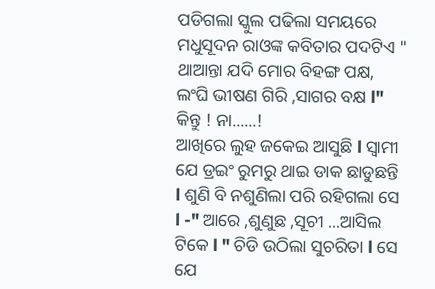ପଡିଗଲା ସ୍କୁଲ ପଢିଲା ସମୟରେ ମଧୁସୂଦନ ରାଓଙ୍କ କବିତାର ପଦଟିଏ " ଥାଆନ୍ତା ଯଦି ମୋର ବିହଙ୍ଗ ପକ୍ଷ, ଲଂଘି ଭୀଷଣ ଗିରି ,ସାଗର ବକ୍ଷ l" କିନ୍ତୁ ! ନା......!
ଆଖିରେ ଲୁହ ଜକେଇ ଆସୁଛି l ସ୍ୱାମୀ ଯେ ଡ୍ରଇଂ ରୁମରୁ ଥାଇ ଡାକ ଛାଡୁଛନ୍ତି l ଶୁଣି ବି ନଶୁଣିଲା ପରି ରହିଗଲା ସେ l -" ଆରେ ,ଶୁଣୁଛ ,ସୂଚୀ ...ଆସିଲ ଟିକେ l " ଚିଡି ଉଠିଲା ସୁଚରିତା l ସେ ଯେ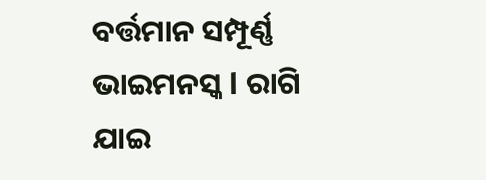ବର୍ତ୍ତମାନ ସମ୍ପୂର୍ଣ୍ଣ ଭାଇମନସ୍କ l ରାଗି ଯାଇ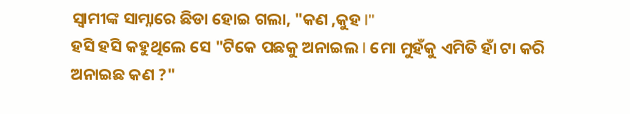ସ୍ୱାମୀଙ୍କ ସାମ୍ନାରେ ଛିଡା ହୋଇ ଗଲା, "କଣ ,କୁହ l"
ହସି ହସି କହୁଥିଲେ ସେ "ଟିକେ ପଛକୁ ଅନାଇଲ l ମୋ ମୁହଁକୁ ଏମିତି ହାଁ ଟା କରି ଅନାଇଛ କଣ ?"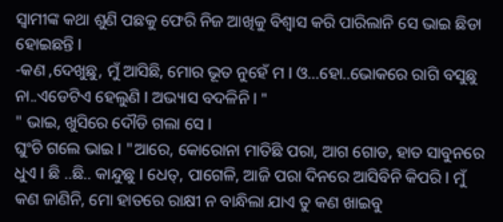ସ୍ୱାମୀଙ୍କ କଥା ଶୁଣି ପଛକୁ ଫେରି ନିଜ ଆଖିକୁ ବିଶ୍ୱାସ କରି ପାରିଲାନି ସେ ଭାଇ ଛିଡା ହୋଇଛନ୍ତି l
-କଣ ,ଦେଖୁଛୁ, ମୁଁ ଆସିଛି, ମୋର ଭୂତ ନୁହେଁ ମ l ଓ...ହୋ..ଭୋକରେ ରାଗି ବସୁଛୁ ନା..ଏଡେଟିଏ ହେଲୁଣି l ଅଭ୍ୟାସ ବଦଳିନି l "
" ଭାଇ, ଖୁସିରେ ଦୌଡି ଗଲା ସେ l
ଘୁଂଚି ଗଲେ ଭାଇ l "ଆରେ, କୋରୋନା ମାତିଛି ପରା, ଆଗ ଗୋଡ, ହାତ ସାବୁନରେ
ଧୁଏ l ଛି ..ଛି.. କାନ୍ଦୁଛୁ l ଧେତ୍, ପାଗେଳି, ଆଜି ପରା ଦିନରେ ଆସିବିନି କିପରି l ମୁଁ କଣ ଜାଣିନି, ମୋ ହାତରେ ରାକ୍ଷୀ ନ ବାନ୍ଧିଲା ଯାଏ ତୁ କଣ ଖାଇବୁ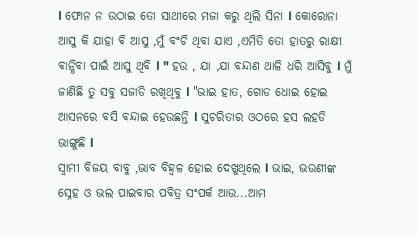l ଫୋନ ନ ଉଠାଇ ତୋ ସାଥୀରେ ମଜା କରୁ ଥିଲି ସିନା l କୋରୋନା ଆସୁ କି ଯାହା ବି ଆସୁ ,ମୁଁ ବଂଚି ଥିବା ଯାଏ ,ଏମିତି ତୋ ହାତରୁ ରାକ୍ଷୀ ବାନ୍ଧିବା ପାଇଁ ଆସୁ ଥିବି l " ହଉ , ଯା ,ଯା ବନ୍ଦାଣ ଥାଳି ଧରି ଆସିବୁ l ମୁଁ ଜାଣିଛି ତୁ ସବୁ ସଜାଡି ରଖିଥିବୁ l "ଭାଇ ହାତ, ଗୋଡ ଧୋଇ ହୋଇ ଆସନରେ ବସି ବନ୍ଦାଇ ହେଉଛନ୍ତି l ସୁଚରିତାର ଓଠରେ ହସ ଲହଡି ଭାଙ୍ଗୁଛି l
ସ୍ୱାମୀ ବିଜୟ ବାବୁ ,ଭାବ ବିହ୍ୱଳ ହୋଇ ଦେଖୁଥିଲେ l ଭାଇ, ଭଉଣୀଙ୍କ ସ୍ନେହ ଓ ଭଲ ପାଇବାର ପବିତ୍ର ସଂପର୍କ ଆଉ...ଆମ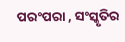ପରଂପରା , ସଂସ୍କୃତିର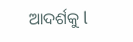ଆଦର୍ଶକୁ l